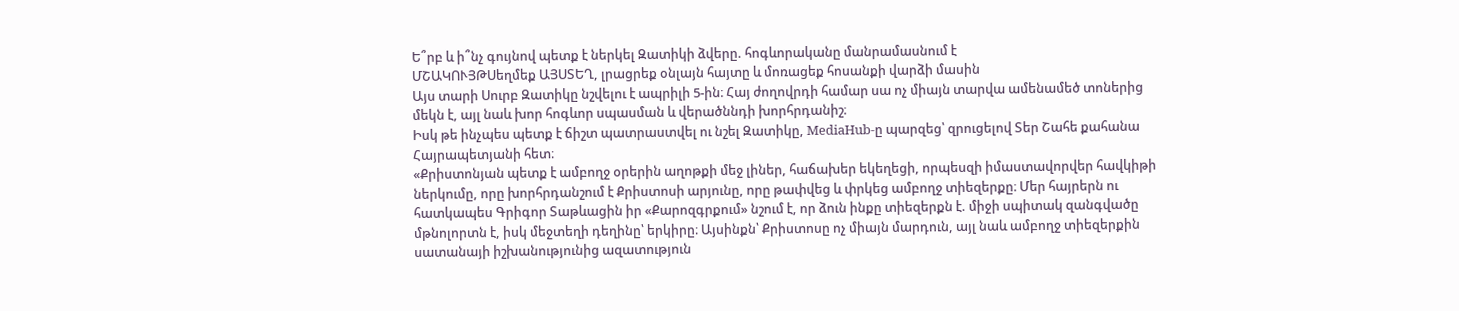Ե՞րբ և ի՞նչ գույնով պետք է ներկել Զատիկի ձվերը. հոգևորականը մանրամասնում է
ՄՇԱԿՈՒՅԹՍեղմեք ԱՅՍՏԵՂ, լրացրեք օնլայն հայտը և մոռացեք հոսանքի վարձի մասին
Այս տարի Սուրբ Զատիկը նշվելու է ապրիլի 5-ին։ Հայ ժողովրդի համար սա ոչ միայն տարվա ամենամեծ տոներից մեկն է, այլ նաև խոր հոգևոր սպասման և վերածննդի խորհրդանիշ։
Իսկ թե ինչպես պետք է ճիշտ պատրաստվել ու նշել Զատիկը, MediaHub-ը պարզեց՝ զրուցելով Տեր Շահե քահանա Հայրապետյանի հետ։
«Քրիստոնյան պետք է ամբողջ օրերին աղոթքի մեջ լիներ, հաճախեր եկեղեցի, որպեսզի իմաստավորվեր հավկիթի ներկումը, որը խորհրդանշում է Քրիստոսի արյունը, որը թափվեց և փրկեց ամբողջ տիեզերքը։ Մեր հայրերն ու հատկապես Գրիգոր Տաթևացին իր «Քարոզգրքում» նշում է, որ ձուն ինքը տիեզերքն է. միջի սպիտակ զանգվածը մթնոլորտն է, իսկ մեջտեղի դեղինը՝ երկիրը։ Այսինքն՝ Քրիստոսը ոչ միայն մարդուն, այլ նաև ամբողջ տիեզերքին սատանայի իշխանությունից ազատություն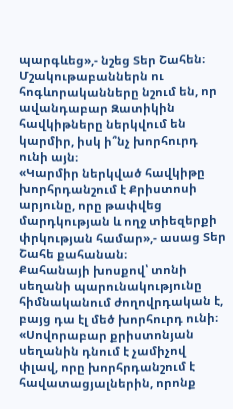պարգևեց»,- նշեց Տեր Շահեն։
Մշակութաբաններն ու հոգևորականները նշում են, որ ավանդաբար Զատիկին հավկիթները ներկվում են կարմիր, իսկ ի՞նչ խորհուրդ ունի այն։
«Կարմիր ներկված հավկիթը խորհրդանշում է Քրիստոսի արյունը, որը թափվեց մարդկության և ողջ տիեզերքի փրկության համար»,- ասաց Տեր Շահե քահանան։
Քահանայի խոսքով՝ տոնի սեղանի պարունակությունը հիմնականում ժողովրդական է, բայց դա էլ մեծ խորհուրդ ունի։ «Սովորաբար քրիստոնյան սեղանին դնում է չամիչով փլավ, որը խորհրդանշում է հավատացյալներին, որոնք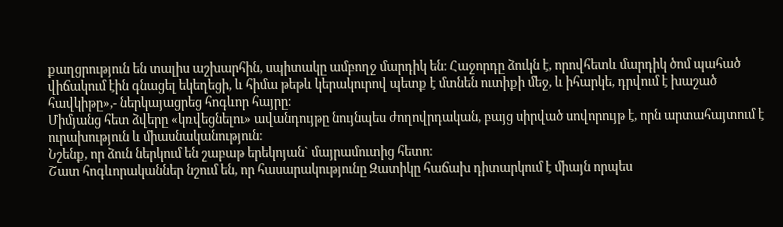քաղցրություն են տալիս աշխարհին, սպիտակը ամբողջ մարդիկ են։ Հաջորդը ձուկն է, որովհետև մարդիկ ծոմ պահած վիճակում էին գնացել եկեղեցի, և հիմա թեթև կերակուրով պետք է մտնեն ուտիքի մեջ, և իհարկե, դրվում է խաշած հավկիթը»,- ներկայացրեց հոգևոր հայրը։
Միմյանց հետ ձվերը «կռվեցնելու» ավանդույթը նույնպես ժողովրդական, բայց սիրված սովորույթ է, որն արտահայտում է ուրախություն և միասնականություն։
Նշենք, որ ձուն ներկում են շաբաթ երեկոյան` մայրամուտից հետո։
Շատ հոգևորականներ նշում են, որ հասարակությունը Զատիկը հաճախ դիտարկում է միայն որպես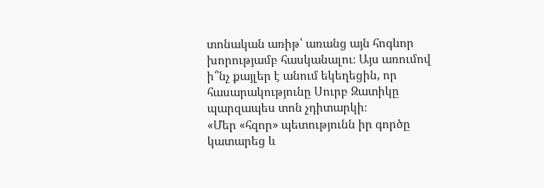տոնական առիթ՝ առանց այն հոգևոր խորությամբ հասկանալու։ Այս առումով ի՞նչ քայլեր է անում եկեղեցին, որ հասարակությունը Սուրբ Զատիկը պարզապես տոն չդիտարկի։
«Մեր «հզոր» պետությունն իր գործը կատարեց և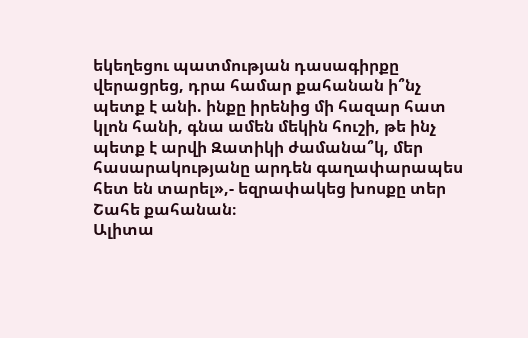եկեղեցու պատմության դասագիրքը վերացրեց, դրա համար քահանան ի՞նչ պետք է անի. ինքը իրենից մի հազար հատ կլոն հանի, գնա ամեն մեկին հուշի, թե ինչ պետք է արվի Զատիկի ժամանա՞կ, մեր հասարակությանը արդեն գաղափարապես հետ են տարել»,- եզրափակեց խոսքը տեր Շահե քահանան։
Ալիտա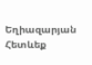Եղիազարյան
Հետևեք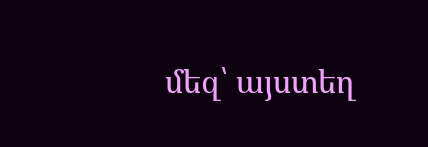մեզ՝ այստեղ